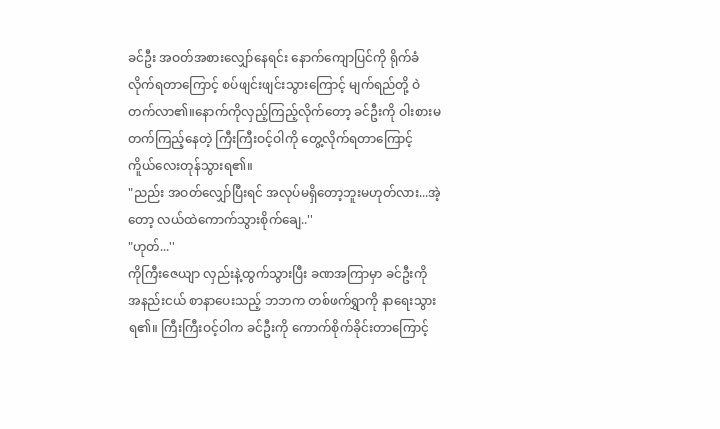ခင်ဦး အဝတ်အစားလျှော်နေရင်း နောက်ကျောပြင်ကို ရိုက်ခံလိုက်ရတာကြောင့် စပ်ဖျင်းဖျင်းသွားကြောင့် မျက်ရည်တို့ ဝဲတက်လာ၏။နောက်ကိုလှည့်ကြည့်လိုက်တော့ ခင်ဦးကို ဝါးစားမတက်ကြည့်နေတဲ့ ကြီးကြီးဝင့်ဝါကို တွေ့လိုက်ရတာကြောင့် ကိူယ်လေးတုန်သွားရ၏။
"ညည်း အဝတ်လျှော်ပြီးရင် အလုပ်မရှိတော့ဘူးမဟုတ်လား...အဲ့တော့ လယ်ထဲကောက်သွားစိုက်ချေ..''
"ဟုတ်...''
ကိုကြီးဇေယျာ လှည်းနဲ့ထွက်သွားပြီး ခဏအကြာမှာ ခင်ဦးကို အနည်းငယ် စာနာပေးသည့် ဘဘက တစ်ဖက်ရွှာကို နာရေးသွားရ၏။ ကြီးကြီးဝင့်ဝါက ခင်ဦးကို ကောက်စိုက်ခိုင်းတာကြောင့်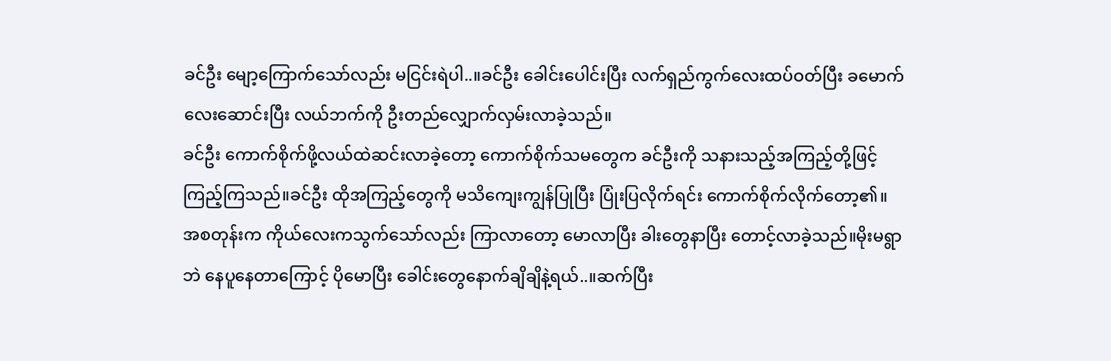ခင်ဦး မျော့ကြောက်သော်လည်း မငြင်းရဲပါ..။ခင်ဦး ခေါင်းပေါင်းပြီး လက်ရှည်ကွက်လေးထပ်ဝတ်ပြီး ခမောက်လေးဆောင်းပြီး လယ်ဘက်ကို ဦးတည်လျှောက်လှမ်းလာခဲ့သည်။
ခင်ဦး ကောက်စိုက်ဖို့လယ်ထဲဆင်းလာခဲ့တော့ ကောက်စိုက်သမတွေက ခင်ဦးကို သနားသည့်အကြည့်တို့ဖြင့် ကြည့်ကြသည်။ခင်ဦး ထိုအကြည့်တွေကို မသိကျေးကျွန်ပြုပြီး ပြုံးပြလိုက်ရင်း ကောက်စိုက်လိုက်တော့၏။
အစတုန်းက ကိုယ်လေးကသွက်သော်လည်း ကြာလာတော့ မောလာပြီး ခါးတွေနာပြီး တောင့်လာခဲ့သည်။မိုးမရွာဘဲ နေပူနေတာကြောင့် ပိုမောပြီး ခေါင်းတွေနောက်ချိချိနဲ့ရယ်..။ဆက်ပြီး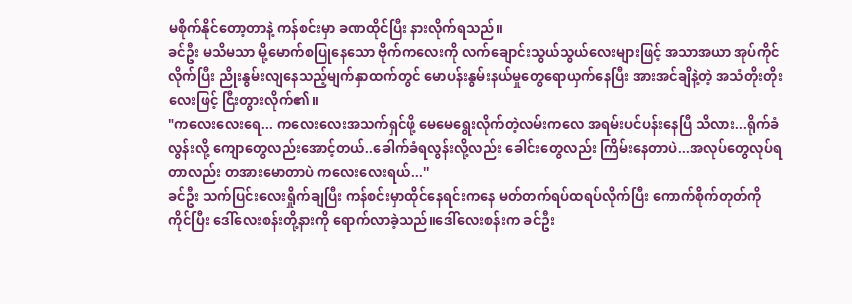မစိုက်နိုင်တော့တာနဲ့ ကန်စင်းမှာ ခဏထိုင်ပြီး နားလိုက်ရသည်။
ခင်ဦး မသိမသာ မို့မောက်စပြုနေသော ဗိုက်ကလေးကို လက်ချောင်းသွယ်သွယ်လေးများဖြင့် အသာအယာ အုပ်ကိုင်လိုက်ပြီး ညိုးနွမ်းလျနေသည့်မျက်နှာထက်တွင် မောပန်းနွမ်းနယ်မှုတွေရောယှက်နေပြီး အားအင်ချိနဲ့တဲ့ အသံတိုးတိုးလေးဖြင့် ငြီးတွားလိုက်၏။
"ကလေးလေးရေ... ကလေးလေးအသက်ရှင်ဖို့ မေမေရွေးလိုက်တဲ့လမ်းကလေ အရမ်းပင်ပန်းနေပြီ သိလား...ရိုက်ခံလွန်းလို့ ကျောတွေလည်းအောင့်တယ်..ခေါက်ခံရလွန်းလို့လည်း ခေါင်းတွေလည်း ကြိမ်းနေတာပဲ...အလုပ်တွေလုပ်ရတာလည်း တအားမောတာပဲ ကလေးလေးရယ်...''
ခင်ဦး သက်ပြင်းလေးရှိုက်ချပြီး ကန်စင်းမှာထိုင်နေရင်းကနေ မတ်တက်ရပ်ထရပ်လိုက်ပြီး ကောက်စိုက်တုတ်ကို ကိုင်ပြီး ဒေါ်လေးစန်းတို့နားကို ရောက်လာခဲ့သည်။ဒေါ်လေးစန်းက ခင်ဦး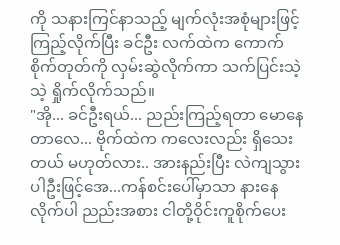ကို သနားကြင်နာသည့် မျက်လုံးအစုံများဖြင့် ကြည့်လိုက်ပြီး ခင်ဦး လက်ထဲက ကောက်စိုက်တုတ်ကို လှမ်းဆွဲလိုက်ကာ သက်ပြင်းသဲ့သဲ့ ရှိုက်လိုက်သည်။
"အို... ခင်ဦးရယ်... ညည်းကြည့်ရတာ မောနေတာလေ... ဗိုက်ထဲက ကလေးလည်း ရှိသေးတယ် မဟုတ်လား.. အားနည်းပြီး လဲကျသွားပါဦးဖြင့်အေ...ကန်စင်းပေါ်မှာသာ နားနေလိုက်ပါ ညည်းအစား ငါတို့ဝိုင်းကူစိုက်ပေး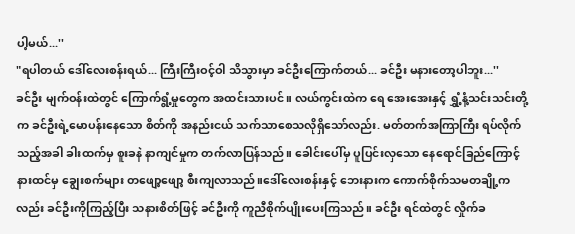ပါ့မယ်...''
"ရပါတယ် ဒေါ်လေးစန်းရယ်... ကြီးကြီးဝင့်ဝါ သိသွားမှာ ခင်ဦးကြောက်တယ်... ခင်ဦး မနားတော့ပါဘူး...''
ခင်ဦး မျက်ဝန်းထဲတွင် ကြောက်ရွံ့မှုတွေက အထင်းသားပင်။ လယ်ကွင်းထဲက ရေ အေးအေးနှင့် ရွှံ့နံ့သင်းသင်းတို့က ခင်ဦးရဲ့မောပန်းနေသော စိတ်ကို အနည်းငယ် သက်သာစေသလိုရှိသော်လည်း. မတ်တက်အကြာကြီး ရပ်လိုက်သည့်အခါ ခါးထက်မှ စူးခနဲ နာကျင်မှုက တက်လာပြန်သည်။ ခေါင်းပေါ်မှ ပူပြင်းလှသော နေရောင်ခြည်ကြောင့် နားထင်မှ ချွေးစက်များ တဖျော့ဖျော့ စီးကျလာသည်။ဒေါ်လေးစန်းနှင့် ဘေးနားက ကောက်စိုက်သမတချို့ကလည်း ခင်ဦးကိုကြည့်ပြီး သနားစိတ်ဖြင့် ခင်ဦးကို ကူညီစိုက်ပျိုးပေးကြသည်။ ခင်ဦး ရင်ထဲတွင် လှိုက်ခ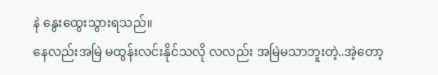နဲ နွေးထွေးသွားရသည်။
နေလည်းအမြဲ မထွန်းလင်းနိုင်သလို လလည်း အမြဲမသာဘူးတဲ့..အဲ့တော့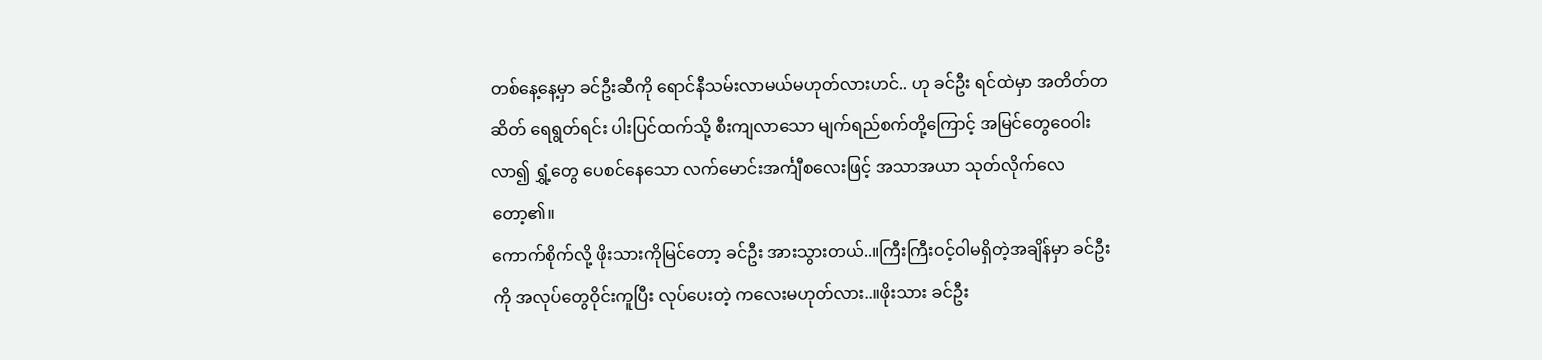တစ်နေ့နေ့မှာ ခင်ဦးဆီကို ရောင်နီသမ်းလာမယ်မဟုတ်လားဟင်.. ဟု ခင်ဦး ရင်ထဲမှာ အတိတ်တဆိတ် ရေရွတ်ရင်း ပါးပြင်ထက်သို့ စီးကျလာသော မျက်ရည်စက်တို့ကြောင့် အမြင်တွေဝေဝါးလာ၍ ရွှံ့တွေ ပေစင်နေသော လက်မောင်းအင်္ကျီစလေးဖြင့် အသာအယာ သုတ်လိုက်လေတော့၏။
ကောက်စိုက်လို့ ဖိုးသားကိုမြင်တော့ ခင်ဦး အားသွားတယ်..။ကြီးကြီးဝင့်ဝါမရှိတဲ့အချိန်မှာ ခင်ဦးကို အလုပ်တွေဝိုင်းကူပြီး လုပ်ပေးတဲ့ ကလေးမဟုတ်လား..။ဖိုးသား ခင်ဦး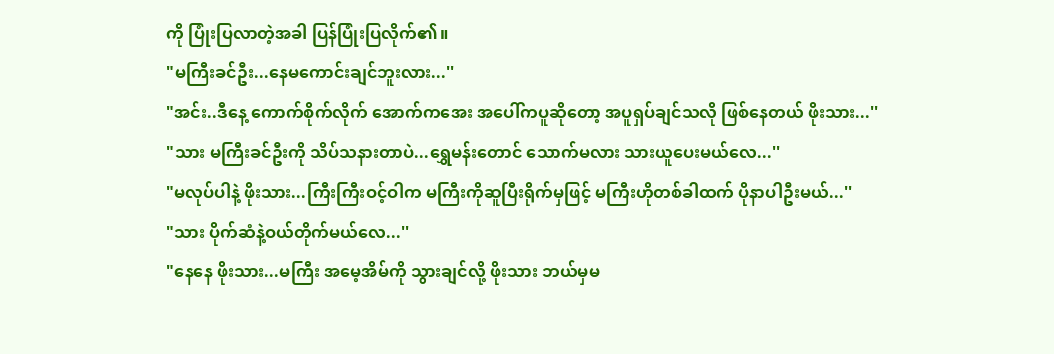ကို ပြုံးပြလာတဲ့အခါ ပြန်ပြုံးပြလိုက်၏။
"မကြီးခင်ဦး...နေမကောင်းချင်ဘူးလား...''
"အင်း..ဒီနေ့ ကောက်စိုက်လိုက် အောက်ကအေး အပေါ်ကပူဆိုတော့ အပူရှပ်ချင်သလို ဖြစ်နေတယ် ဖိုးသား...''
"သား မကြီးခင်ဦးကို သိပ်သနားတာပဲ...ရွှေမန်းတောင် သောက်မလား သားယူပေးမယ်လေ...''
"မလုပ်ပါနဲ့ ဖိုးသား...ကြီးကြီးဝင့်ဝါက မကြီးကိုဆူပြီးရိုက်မှဖြင့် မကြီးဟိုတစ်ခါထက် ပိုနာပါဦးမယ်...''
"သား ပိုက်ဆံနဲ့ဝယ်တိုက်မယ်လေ...''
"နေနေ ဖိုးသား...မကြီး အမေ့အိမ်ကို သွားချင်လို့ ဖိုးသား ဘယ်မှမ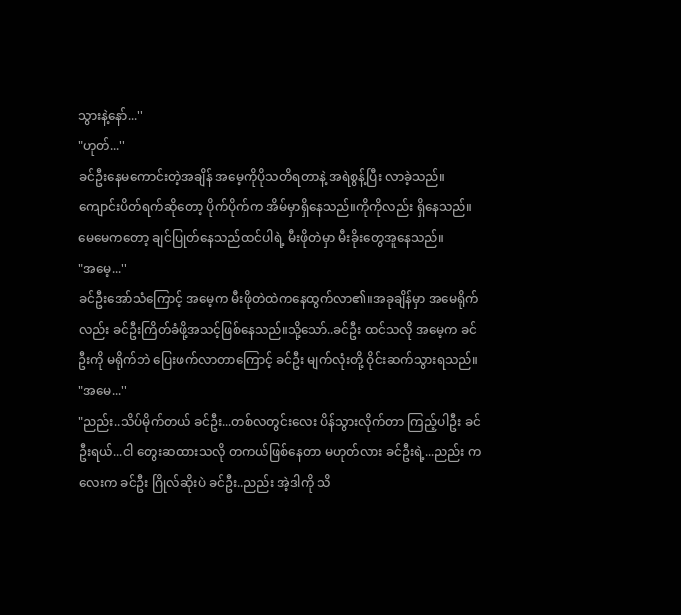သွားနဲ့နော်...''
"ဟုတ်...''
ခင်ဦးနေမကောင်းတဲ့အချိန် အမေ့ကိုပိုသတိရတာနဲ့ အရဲစွန့်ပြီး လာခဲ့သည်။ကျောင်းပိတ်ရက်ဆိုတော့ ပိုက်ပိုက်က အိမ်မှာရှိနေသည်။ကိုကိုလည်း ရှိနေသည်။မေမေကတော့ ချင်ပြုတ်နေသည်ထင်ပါရဲ့ မီးဖိုတဲမှာ မီးခိုးတွေအူနေသည်။
"အမေ့...''
ခင်ဦးအော်သံကြောင့် အမေ့က မီးဖိုတဲထဲကနေထွက်လာ၏။အခုချိန်မှာ အမေရိုက်လည်း ခင်ဦးကြိတ်ခံဖို့အသင့်ဖြစ်နေသည်။သို့သော်..ခင်ဦး ထင်သလို အမေ့က ခင်ဦးကို မရိုက်ဘဲ ပြေးဖက်လာတာကြောင့် ခင်ဦး မျက်လုံးတို့ ဝိုင်းဆက်သွားရသည်။
"အမေ...''
"ညည်း..သိပ်မိုက်တယ် ခင်ဦး...တစ်လတွင်းလေး ပိန်သွားလိုက်တာ ကြည့်ပါဦး ခင်ဦးရယ်...ငါ တွေးဆထားသလို တကယ်ဖြစ်နေတာ မဟုတ်လား ခင်ဦးရဲ့...ညည်း ကလေးက ခင်ဦး ဂြိုလ်ဆိုးပဲ ခင်ဦး..ညည်း အဲ့ဒါကို သိ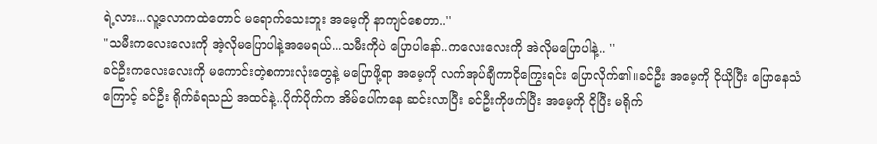ရဲ့လား...လူ့လောကထဲတောင် မရောက်သေးဘူး အမေ့ကို နာကျင်စေတာ..''
"သမီးကလေးလေးကို အဲ့လိုမပြောပါနဲ့အမေရယ်...သမီးကိုပဲ ပြောပါနော်..ကလေးလေးကို အဲလိုမပြောပါနဲ့.. ''
ခင်ဦးကလေးလေးကို မကောင်းတဲ့စကားလုံးတွေနဲ့ မပြောဖို့ရာ အမေ့ကို လက်အုပ်ချီကာငိုကြွေးရင်း ပြောလိုက်၏။ခင်ဦး အမေ့ကို ငိုယိုပြီး ပြောနေသံကြောင့် ခင်ဦး ရိုက်ခံရသည် အထင်နဲ့..ပိုက်ပိုက်က အိမ်ပေါ်ကနေ ဆင်းလာပြီး ခင်ဦးကိုဖက်ပြီး အမေ့ကို ငိုပြီး မရိုက်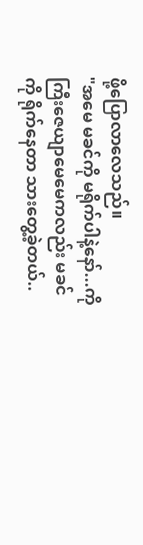ဖို့ပြောလာလေသည်။
"အမေ မခင်ကို မရိုက်ပါနဲ့နော်...ကိုကြီးဇေယျာမေမေကလည်း မခင်ကို ရိုက်နေတာ သားတွေ့ခဲ့တယ်..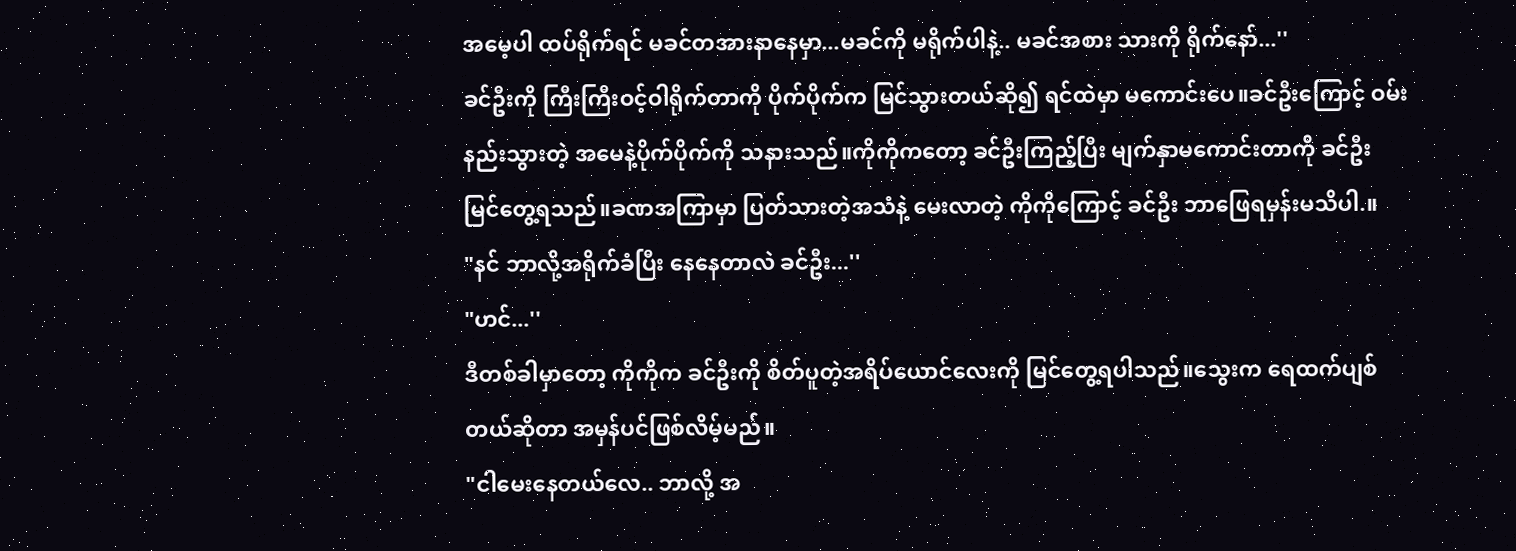အမေ့ပါ ထပ်ရိုက်ရင် မခင်တအားနာနေမှာ...မခင်ကို မရိုက်ပါနဲ့.. မခင်အစား သားကို ရိုက်နော်...''
ခင်ဦးကို ကြီးကြီးဝင့်ဝါရိုက်တာကို ပိုက်ပိုက်က မြင်သွားတယ်ဆို၍ ရင်ထဲမှာ မကောင်းပေ။ခင်ဦးကြောင့် ဝမ်းနည်းသွားတဲ့ အမေနဲ့ပိုက်ပိုက်ကို သနားသည်။ကိုကိုကတော့ ခင်ဦးကြည့်ပြီး မျက်နှာမကောင်းတာကို ခင်ဦး မြင်တွေ့ရသည်။ခဏအကြာမှာ ပြတ်သားတဲ့အသံနဲ့ မေးလာတဲ့ ကိုကိုကြောင့် ခင်ဦး ဘာဖြေရမှန်းမသိပါ.။
"နင် ဘာလို့အရိုက်ခံပြီး နေနေတာလဲ ခင်ဦး...''
"ဟင်...''
ဒီတစ်ခါမှာတော့ ကိုကိုက ခင်ဦးကို စိတ်ပူတဲ့အရိပ်ယောင်လေးကို မြင်တွေ့ရပါသည်။သွေးက ရေထက်ပျစ်တယ်ဆိုတာ အမှန်ပင်ဖြစ်လိမ့်မည်။
"ငါမေးနေတယ်လေ.. ဘာလို့ အ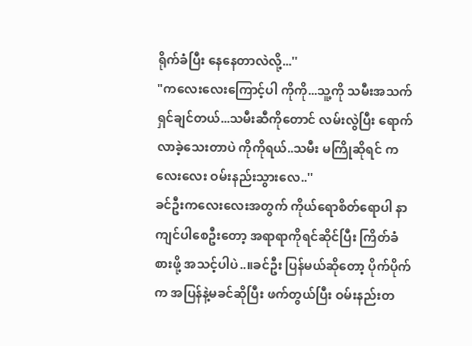ရိုက်ခံပြီး နေနေတာလဲလို့...''
"ကလေးလေးကြောင့်ပါ ကိုကို...သူ့ကို သမီးအသက်ရှင်ချင်တယ်...သမီးဆီကိုတောင် လမ်းလွဲပြီး ရောက်လာခဲ့သေးတာပဲ ကိုကိုရယ်..သမီး မကြိုဆိုရင် ကလေးလေး ဝမ်းနည်းသွားလေ..''
ခင်ဦးကလေးလေးအတွက် ကိုယ်ရောစိတ်ရောပါ နာကျင်ပါစေဦးတော့ အရာရာကိုရင်ဆိုင်ပြီး ကြိတ်ခံစားဖို့ အသင့်ပါပဲ..။ခင်ဦး ပြန်မယ်ဆိုတော့ ပိုက်ပိုက်က အပြန်နဲ့မခင်ဆိုပြီး ဖက်တွယ်ပြီး ဝမ်းနည်းတ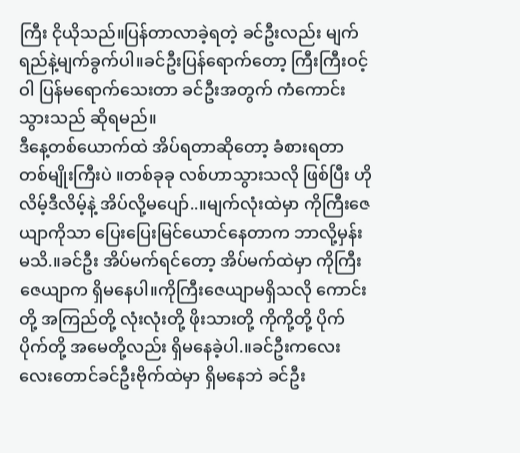ကြီး ငိုယိုသည်။ပြန်တာလာခဲ့ရတဲ့ ခင်ဦးလည်း မျက်ရည်နဲ့မျက်ခွက်ပါ။ခင်ဦးပြန်ရောက်တော့ ကြီးကြီးဝင့်ဝါ ပြန်မရောက်သေးတာ ခင်ဦးအတွက် ကံကောင်းသွားသည် ဆိုရမည်။
ဒီနေ့တစ်ယောက်ထဲ အိပ်ရတာဆိုတော့ ခံစားရတာ တစ်မျိုးကြီးပဲ ။တစ်ခုခု လစ်ဟာသွားသလို ဖြစ်ပြီး ဟိုလိမ့်ဒီလိမ့်နဲ့ အိပ်လို့မပျော်..။မျက်လုံးထဲမှာ ကိုကြီးဇေယျာကိုသာ ပြေးပြေးမြင်ယောင်နေတာက ဘာလို့မှန်းမသိ.။ခင်ဦး အိပ်မက်ရင်တော့ အိပ်မက်ထဲမှာ ကိုကြီးဇေယျာက ရှိမနေပါ။ကိုကြီးဇေယျာမရှိသလို ကောင်းတို့ အကြည်တို့ လုံးလုံးတို့ ဖိုးသားတို့ ကိုကို့တို့ ပိုက်ပိုက်တို့ အမေတို့လည်း ရှိမနေခဲ့ပါ.။ခင်ဦးကလေးလေးတောင်ခင်ဦးဗိုက်ထဲမှာ ရှိမနေဘဲ ခင်ဦး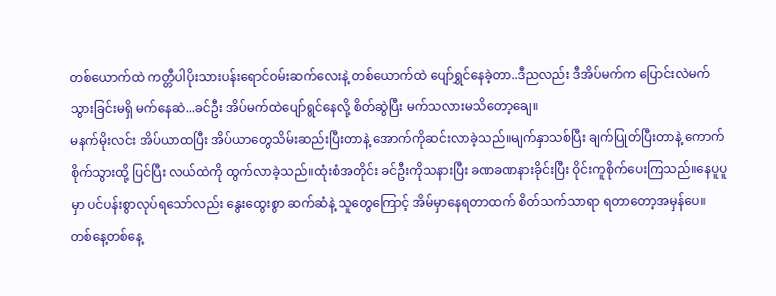တစ်ယောက်ထဲ ကတ္တီပါပိုးသားပန်းရောင်ဝမ်းဆက်လေးနဲ့ တစ်ယောက်ထဲ ပျော်ရွှင်နေခဲ့တာ..ဒီညလည်း ဒီအိပ်မက်က ပြောင်းလဲမက်သွားခြင်းမရှိ မက်နေဆဲ...ခင်ဦး အိပ်မက်ထဲပျော်ရွင်နေလို့ စိတ်ဆွဲပြီး မက်သလားမသိတော့ချေ။
မနက်မိုးလင်း အိပ်ယာထပြီး အိပ်ယာတွေသိမ်းဆည်းပြီးတာနဲ့ အောက်ကိုဆင်းလာခဲ့သည်။မျက်နှာသစ်ပြီး ချက်ပြုတ်ပြီးတာနဲ့ ကောက်စိုက်သွားထို့ ပြင်ပြီး လယ်ထဲကို ထွက်လာခဲ့သည်။ထုံးစံအတိုင်း ခင်ဦးကိုသနားပြီး ခဏခဏနားခိုင်းပြီး ဝိုင်းကူစိုက်ပေးကြသည်။နေပူပူမှာ ပင်ပန်းစွာလုပ်ရသော်လည်း နွေးထွေးစွာ ဆက်ဆံနဲ့ သူတွေကြောင့် အိမ်မှာနေရတာထက် စိတ်သက်သာရာ ရတာတော့အမှန်ပေ။
တစ်နေ့တစ်နေ့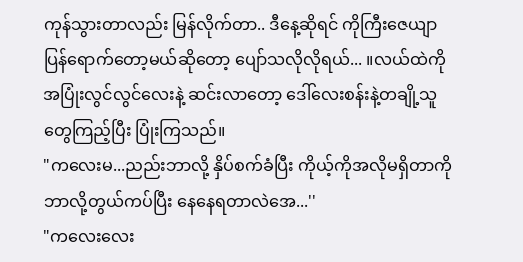ကုန်သွားတာလည်း မြန်လိုက်တာ.. ဒီနေ့ဆိုရင် ကိုကြီးဇေယျာပြန်ရောက်တော့မယ်ဆိုတော့ ပျော်သလိုလိုရယ်... ။လယ်ထဲကို အပြုံးလွင်လွင်လေးနဲ့ ဆင်းလာတော့ ဒေါ်လေးစန်းနဲ့တချို့သူတွေကြည့်ပြီး ပြုံးကြသည်။
"ကလေးမ...ညည်းဘာလို့ နှိပ်စက်ခံပြီး ကိုယ့်ကိုအလိုမရှိတာကို ဘာလို့တွယ်ကပ်ပြီး နေနေရတာလဲအေ...''
"ကလေးလေး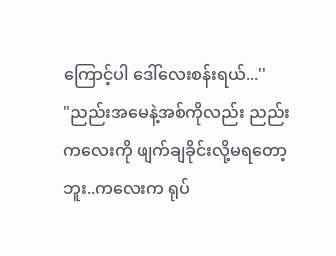ကြောင့်ပါ ဒေါ်လေးစန်းရယ်...''
"ညည်းအမေနဲ့အစ်ကိုလည်း ညည်းကလေးကို ဖျက်ချခိုင်းလို့မရတော့ဘူး..ကလေးက ရုပ်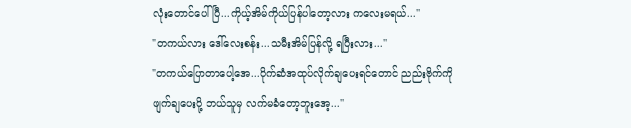လုံးတောင်ပေါ်ပြီ...ကိုယ့်အိမ်ကိုယ်ပြန်ပါတော့လား ကလေးမရယ်...''
"တကယ်လား ဒေါ်လေးစန်း...သမီးအိမ်ပြန်လို့ ရပြီးလား...''
"တကယ်ပြောတာပေါ့အေ...ပိုက်ဆံအထုပ်လိုက်ချပေးရင်တောင် ညည်းဗိုက်ကို ဖျက်ချပေးပို့ ဘယ်သူမှ လက်မခံတော့ဘူးအေ့...''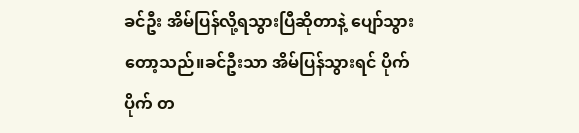ခင်ဦး အိမ်ပြန်လို့ရသွားပြီဆိုတာနဲ့ ပျော်သွားတော့သည်။ခင်ဦးသာ အိမ်ပြန်သွားရင် ပိုက်ပိုက် တ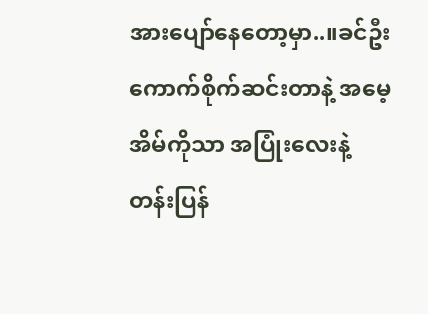အားပျော်နေတော့မှာ..။ခင်ဦး ကောက်စိုက်ဆင်းတာနဲ့ အမေ့အိမ်ကိုသာ အပြုံးလေးနဲ့တန်းပြန်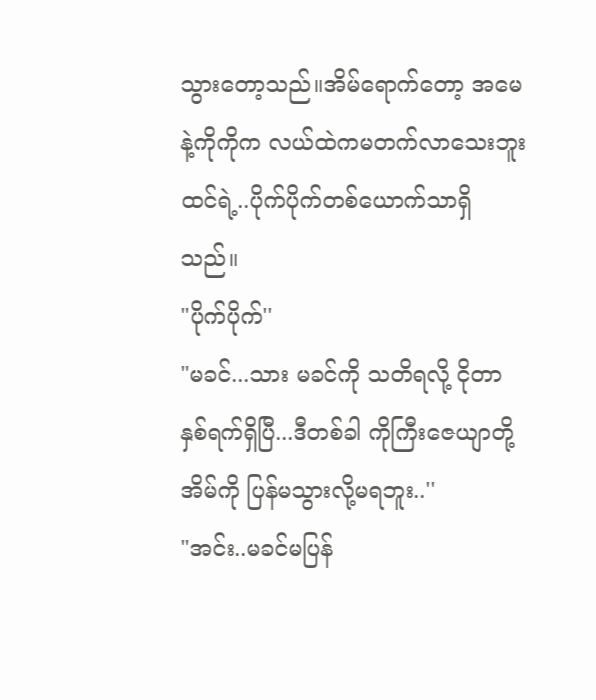သွားတော့သည်။အိမ်ရောက်တော့ အမေနဲ့ကိုကိုက လယ်ထဲကမတက်လာသေးဘူးထင်ရဲ့..ပိုက်ပိုက်တစ်ယောက်သာရှိသည်။
"ပိုက်ပိုက်''
"မခင်...သား မခင်ကို သတိရလို့ ငိုတာ နှစ်ရက်ရှိပြီ...ဒီတစ်ခါ ကိုကြီးဇေယျာတို့အိမ်ကို ပြန်မသွားလို့မရဘူး..''
"အင်း..မခင်မပြန်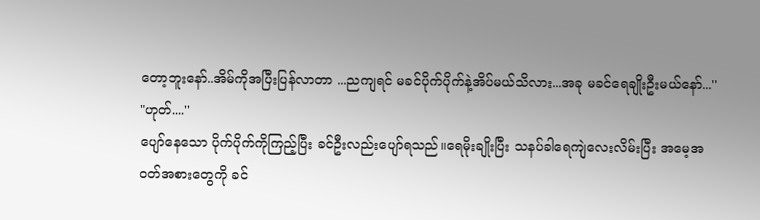တော့ဘူးနော်..အိမ်ကိုအပြီးပြန်လာတာ ...ညကျရင် မခင်ပိုက်ပိုက်နဲ့အိပ်မယ်သိလား...အခု မခင်ရေချိုးဦးမယ်နော်...''
"ဟုတ်....''
ပျော်နေသော ပိုက်ပိုက်ကိုကြည့်ပြီး ခင်ဦးလည်းပျော်ရသည်။ရေမိုးချိုးပြီး သနပ်ခါရေကျဲလေးလိမ်းပြီး အမေ့အဝတ်အစားတွေကို ခင်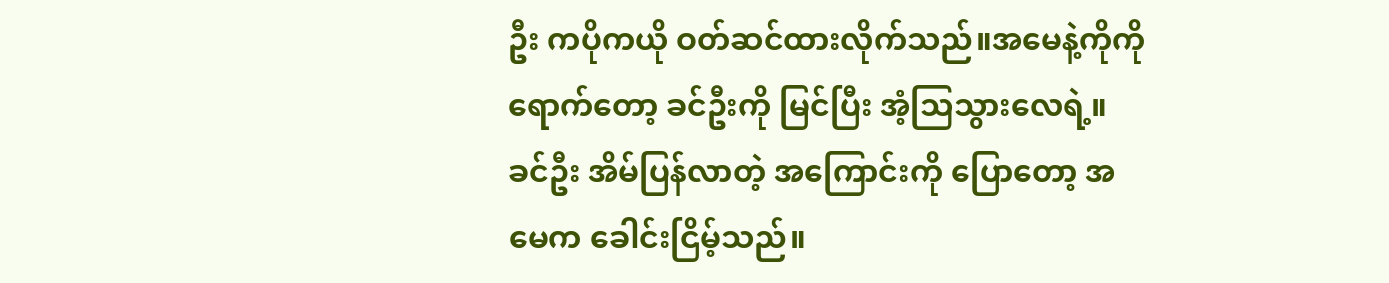ဦး ကပိုကယို ဝတ်ဆင်ထားလိုက်သည်။အမေနဲ့ကိုကိုရောက်တော့ ခင်ဦးကို မြင်ပြီး အံ့သြသွားလေရဲ့။ခင်ဦး အိမ်ပြန်လာတဲ့ အကြောင်းကို ပြောတော့ အမေက ခေါင်းငြိမ့်သည်။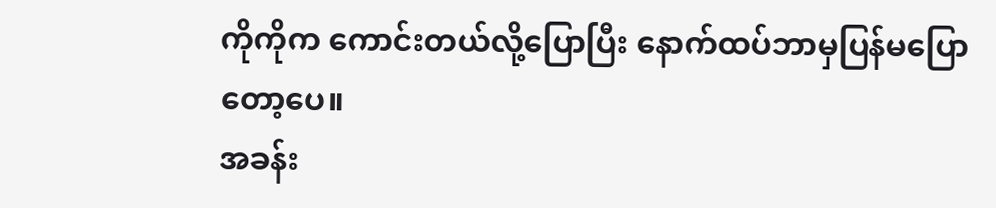ကိုကိုက ကောင်းတယ်လို့ပြောပြီး နောက်ထပ်ဘာမှပြန်မပြောတော့ပေ။
အခန်း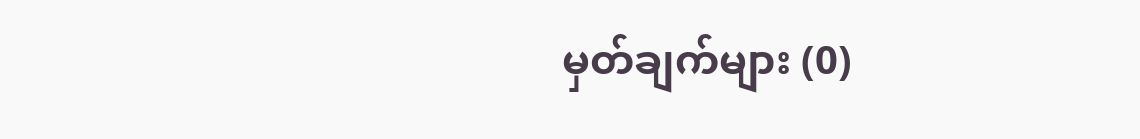မှတ်ချက်များ (0)